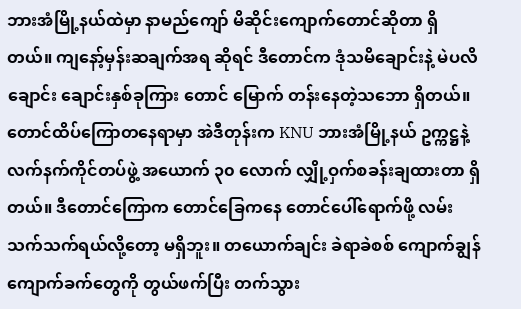ဘားအံမြို့နယ်ထဲမှာ နာမည်ကျော် မိဆိုင်းကျောက်တောင်ဆိုတာ ရှိတယ်။ ကျနော့်မှန်းဆချက်အရ ဆိုရင် ဒီတောင်က ဒုံသမိချောင်းနဲ့ မဲပလိချောင်း ချောင်းနှစ်ခုကြား တောင် မြောက် တန်းနေတဲ့သဘော ရှိတယ်။
တောင်ထိပ်ကြောတနေရာမှာ အဲဒီတုန်းက KNU ဘားအံမြို့နယ် ဥက္ကဋ္ဌနဲ့ လက်နက်ကိုင်တပ်ဖွဲ့ အယောက် ၃၀ လောက် လျှို့ဝှက်စခန်းချထားတာ ရှိတယ်။ ဒီတောင်ကြောက တောင်ခြေကနေ တောင်ပေါ်ရောက်ဖို့ လမ်းသက်သက်ရယ်လို့တော့ မရှိဘူး။ တယောက်ချင်း ခဲရာခဲစစ် ကျောက်ချွန်ကျောက်ခက်တွေကို တွယ်ဖက်ပြီး တက်သွား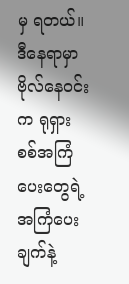မှ ရတယ်။
ဒီနေရာမှာ ဗိုလ်နေဝင်းက ရုရှားစစ်အကြံပေးတွေရဲ့ အကြံပေးချက်နဲ့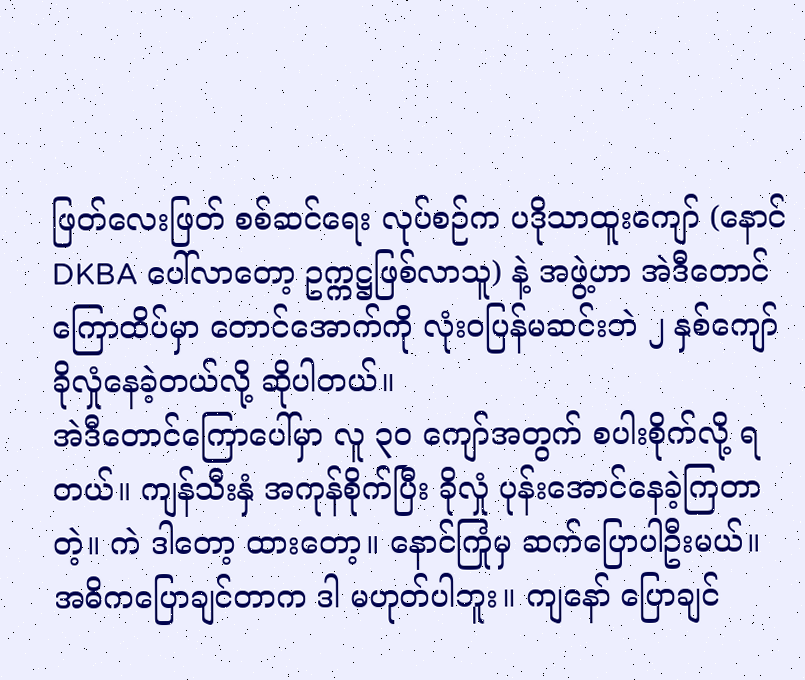ဖြတ်လေးဖြတ် စစ်ဆင်ရေး လုပ်စဉ်က ပဒိုသာထူးကျော် (နောင် DKBA ပေါ်လာတော့ ဥက္ကဋ္ဌဖြစ်လာသူ) နဲ့ အဖွဲ့ဟာ အဲဒီတောင်ကြောထိပ်မှာ တောင်အောက်ကို လုံးဝပြန်မဆင်းဘဲ ၂ နှစ်ကျော် ခိုလှုံနေခဲ့တယ်လို့ ဆိုပါတယ်။
အဲဒီတောင်ကြောပေါ်မှာ လူ ၃၀ ကျော်အတွက် စပါးစိုက်လို့ ရတယ်။ ကျန်သီးနှံ အကုန်စိုက်ပြီး ခိုလှုံ ပုန်းအောင်နေခဲ့ကြတာတဲ့။ ကဲ ဒါတော့ ထားတော့။ နောင်ကြုံမှ ဆက်ပြောပါဦးမယ်။ အဓိကပြောချင်တာက ဒါ မဟုတ်ပါဘူး။ ကျနော် ပြောချင်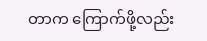တာက ကြောက်ဖို့လည်း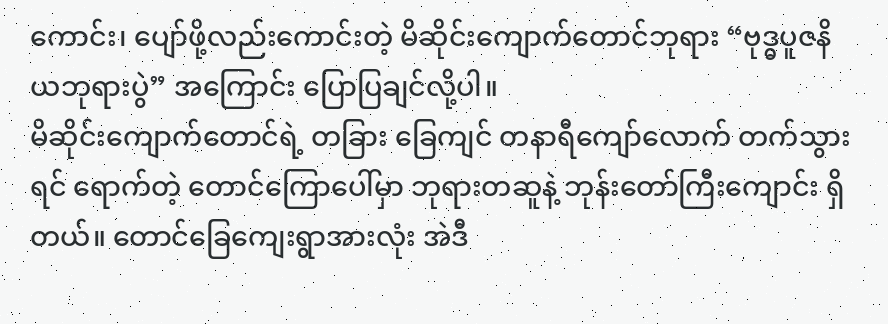ကောင်း၊ ပျော်ဖို့လည်းကောင်းတဲ့ မိဆိုင်းကျောက်တောင်ဘုရား “ဗုဒ္ဓပူဇနိယဘုရားပွဲ” အကြောင်း ပြောပြချင်လို့ပါ။
မိဆိုင်းကျောက်တောင်ရဲ့ တခြား ခြေကျင် တနာရီကျော်လောက် တက်သွားရင် ရောက်တဲ့ တောင်ကြောပေါ်မှာ ဘုရားတဆူနဲ့ ဘုန်းတော်ကြီးကျောင်း ရှိတယ်။ တောင်ခြေကျေးရွာအားလုံး အဲဒီ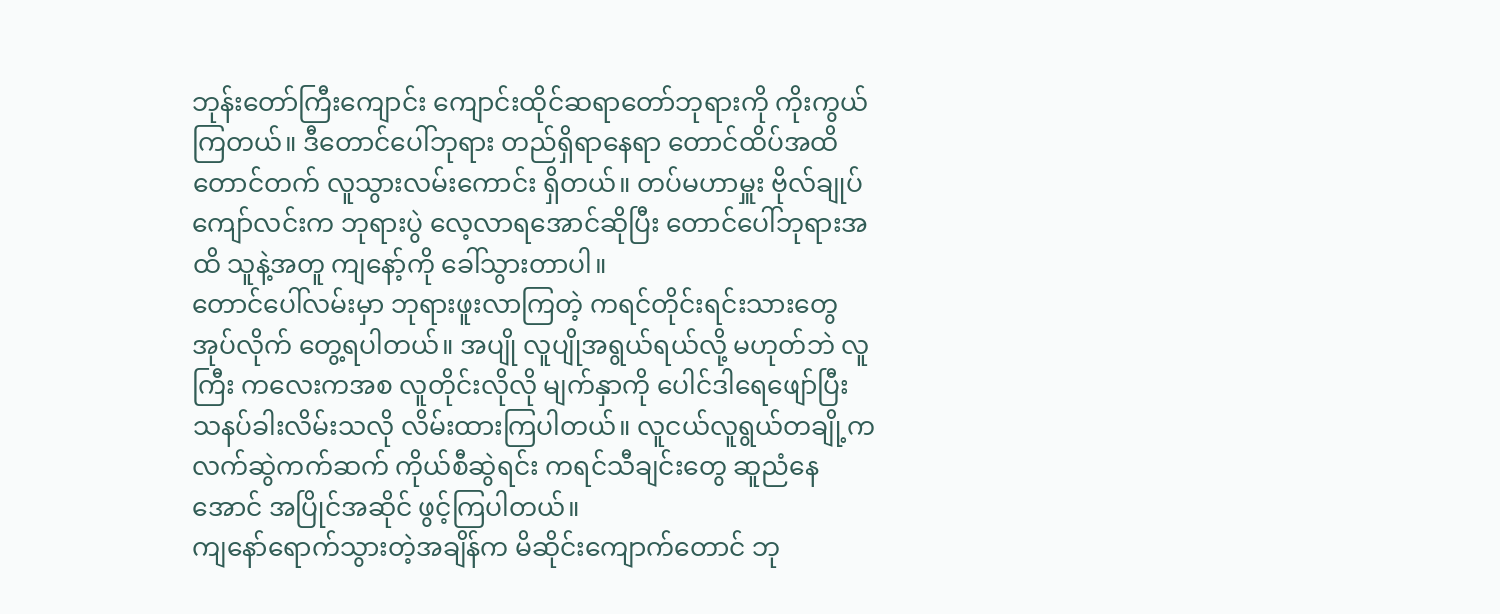ဘုန်းတော်ကြီးကျောင်း ကျောင်းထိုင်ဆရာတော်ဘုရားကို ကိုးကွယ်ကြတယ်။ ဒီတောင်ပေါ်ဘုရား တည်ရှိရာနေရာ တောင်ထိပ်အထိ တောင်တက် လူသွားလမ်းကောင်း ရှိတယ်။ တပ်မဟာမှူး ဗိုလ်ချုပ်ကျော်လင်းက ဘုရားပွဲ လေ့လာရအောင်ဆိုပြီး တောင်ပေါ်ဘုရားအထိ သူနဲ့အတူ ကျနော့်ကို ခေါ်သွားတာပါ။
တောင်ပေါ်လမ်းမှာ ဘုရားဖူးလာကြတဲ့ ကရင်တိုင်းရင်းသားတွေ အုပ်လိုက် တွေ့ရပါတယ်။ အပျို လူပျိုအရွယ်ရယ်လို့ မဟုတ်ဘဲ လူကြီး ကလေးကအစ လူတိုင်းလိုလို မျက်နှာကို ပေါင်ဒါရေဖျော်ပြီး သနပ်ခါးလိမ်းသလို လိမ်းထားကြပါတယ်။ လူငယ်လူရွယ်တချို့က လက်ဆွဲကက်ဆက် ကိုယ်စီဆွဲရင်း ကရင်သီချင်းတွေ ဆူညံနေအောင် အပြိုင်အဆိုင် ဖွင့်ကြပါတယ်။
ကျနော်ရောက်သွားတဲ့အချိန်က မိဆိုင်းကျောက်တောင် ဘု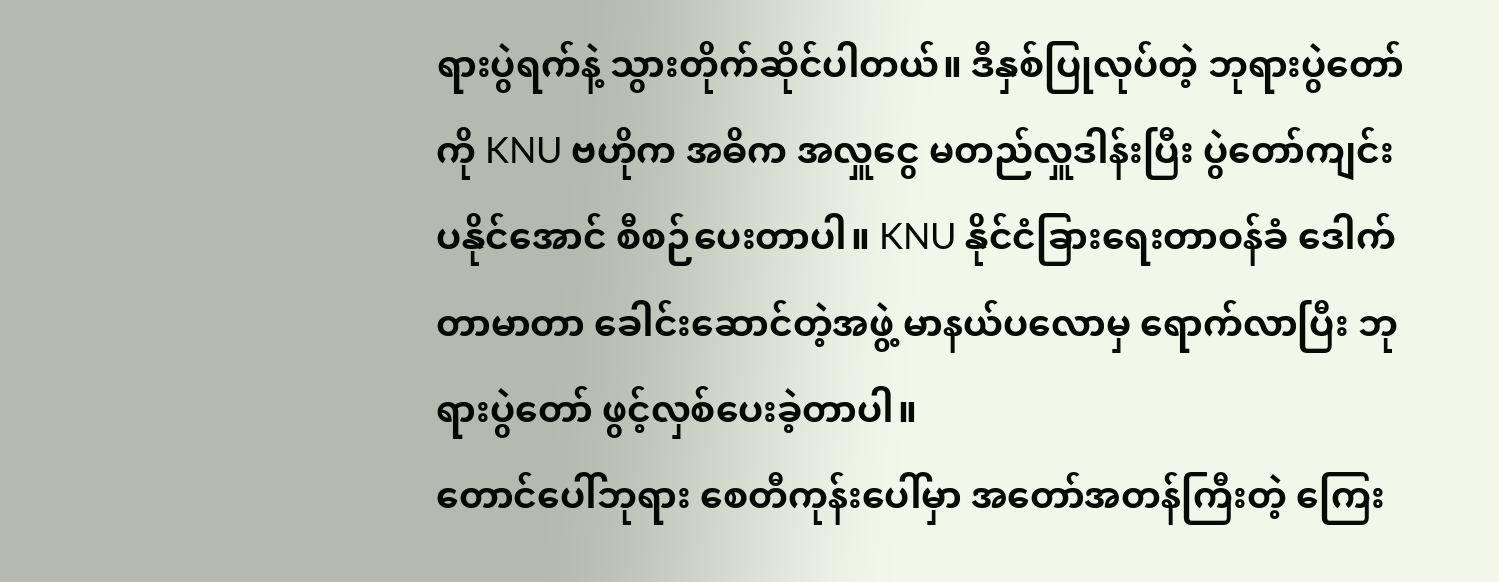ရားပွဲရက်နဲ့ သွားတိုက်ဆိုင်ပါတယ်။ ဒီနှစ်ပြုလုပ်တဲ့ ဘုရားပွဲတော်ကို KNU ဗဟိုက အဓိက အလှူငွေ မတည်လှူဒါန်းပြီး ပွဲတော်ကျင်းပနိုင်အောင် စီစဉ်ပေးတာပါ။ KNU နိုင်ငံခြားရေးတာဝန်ခံ ဒေါက်တာမာတာ ခေါင်းဆောင်တဲ့အဖွဲ့ မာနယ်ပလောမှ ရောက်လာပြီး ဘုရားပွဲတော် ဖွင့်လှစ်ပေးခဲ့တာပါ။
တောင်ပေါ်ဘုရား စေတီကုန်းပေါ်မှာ အတော်အတန်ကြီးတဲ့ ကြေး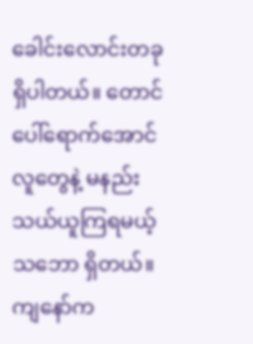ခေါင်းလောင်းတခု ရှိပါတယ်။ တောင်ပေါ်ရောက်အောင် လူတွေနဲ့ မနည်းသယ်ယူကြရမယ့်သဘော ရှိတယ်။ ကျနော်က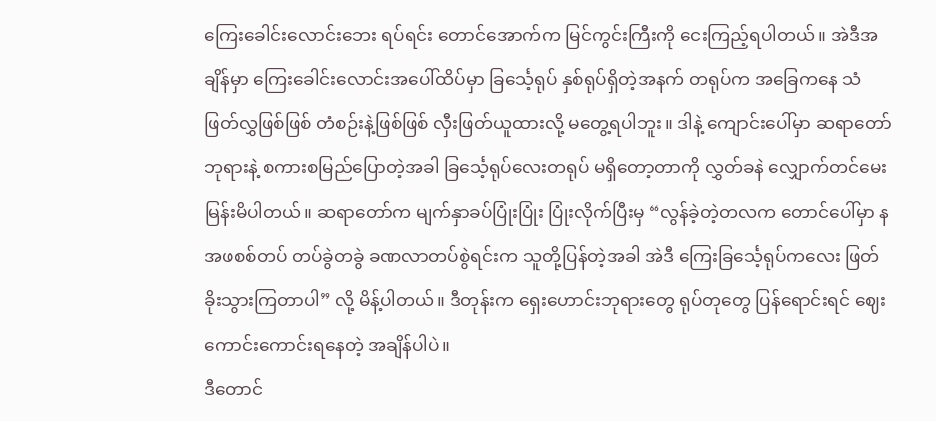ကြေးခေါင်းလောင်းဘေး ရပ်ရင်း တောင်အောက်က မြင်ကွင်းကြီးကို ငေးကြည့်ရပါတယ်။ အဲဒီအချိန်မှာ ကြေးခေါင်းလောင်းအပေါ်ထိပ်မှာ ခြင်္သေ့ရုပ် နှစ်ရုပ်ရှိတဲ့အနက် တရုပ်က အခြေကနေ သံဖြတ်လွှဖြစ်ဖြစ် တံစဉ်းနဲ့ဖြစ်ဖြစ် လှီးဖြတ်ယူထားလို့ မတွေ့ရပါဘူး။ ဒါနဲ့ ကျောင်းပေါ်မှာ ဆရာတော်ဘုရားနဲ့ စကားစမြည်ပြောတဲ့အခါ ခြင်္သေ့ရုပ်လေးတရုပ် မရှိတော့တာကို လွှတ်ခနဲ လျှောက်တင်မေးမြန်းမိပါတယ်။ ဆရာတော်က မျက်နှာခပ်ပြုံးပြုံး ပြုံးလိုက်ပြီးမှ “လွန်ခဲ့တဲ့တလက တောင်ပေါ်မှာ နအဖစစ်တပ် တပ်ခွဲတခွဲ ခဏလာတပ်စွဲရင်းက သူတို့ပြန်တဲ့အခါ အဲဒီ ကြေးခြင်္သေ့ရုပ်ကလေး ဖြတ်ခိုးသွားကြတာပါ” လို့ မိန့်ပါတယ်။ ဒီတုန်းက ရှေးဟောင်းဘုရားတွေ ရုပ်တုတွေ ပြန်ရောင်းရင် ဈေးကောင်းကောင်းရနေတဲ့ အချိန်ပါပဲ။
ဒီတောင်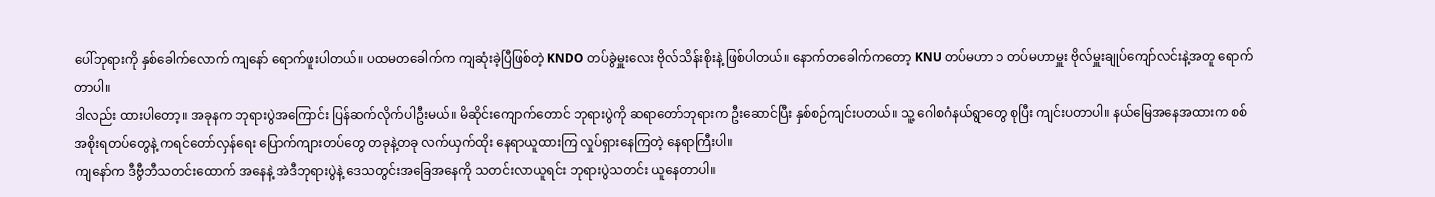ပေါ်ဘုရားကို နှစ်ခေါက်လောက် ကျနော် ရောက်ဖူးပါတယ်။ ပထမတခေါက်က ကျဆုံးခဲ့ပြီဖြစ်တဲ့ KNDO တပ်ခွဲမှူးလေး ဗိုလ်သိန်းစိုးနဲ့ ဖြစ်ပါတယ်။ နောက်တခေါက်ကတော့ KNU တပ်မဟာ ၁ တပ်မဟာမှူး ဗိုလ်မှူးချုပ်ကျော်လင်းနဲ့အတူ ရောက်တာပါ။
ဒါလည်း ထားပါတော့။ အခုနက ဘုရားပွဲအကြောင်း ပြန်ဆက်လိုက်ပါဦးမယ်။ မိဆိုင်းကျောက်တောင် ဘုရားပွဲကို ဆရာတော်ဘုရားက ဦးဆောင်ပြီး နှစ်စဉ်ကျင်းပတယ်။ သူ့ ဂေါစဂံနယ်ရွာတွေ စုပြီး ကျင်းပတာပါ။ နယ်မြေအနေအထားက စစ်အစိုးရတပ်တွေနဲ့ ကရင်တော်လှန်ရေး ပြောက်ကျားတပ်တွေ တခုနဲ့တခု လက်ယှက်ထိုး နေရာယူထားကြ လှုပ်ရှားနေကြတဲ့ နေရာကြီးပါ။
ကျနော်က ဒီဗွီဘီသတင်းထောက် အနေနဲ့ အဲဒီဘုရားပွဲနဲ့ ဒေသတွင်းအခြေအနေကို သတင်းလာယူရင်း ဘုရားပွဲသတင်း ယူနေတာပါ။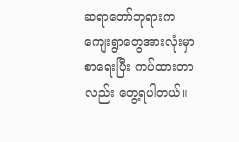ဆရာတော်ဘုရားက ကျေးရွာတွေအားလုံးမှာ စာရေးပြီး ကပ်ထားတာလည်း တွေ့ရပါတယ်။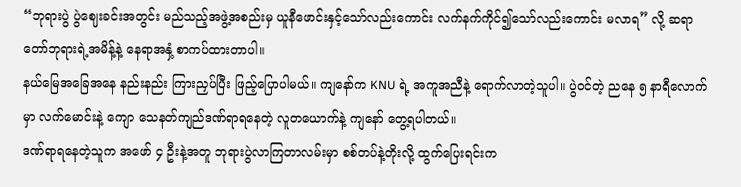“ဘုရားပွဲ ပွဲဈေးခင်းအတွင်း မည်သည့်အဖွဲ့အစည်းမှ ယူနီဖောင်းနှင့်သော်လည်းကောင်း လက်နက်ကိုင်၍သော်လည်းကောင်း မလာရ” လို့ ဆရာတော်ဘုရားရဲ့အမိန့်နဲ့ နေရာအနှံ့ စာကပ်ထားတာပါ။
နယ်မြေအခြေအနေ နည်းနည်း ကြားညှပ်ပြီး ဖြည့်ပြောပါမယ်။ ကျနော်က KNU ရဲ့ အကူအညီနဲ့ ရောက်လာတဲ့သူပါ။ ပွဲဝင်တဲ့ ညနေ ၅ နာရီလောက်မှာ လက်မောင်းနဲ့ ကျော သေနတ်ကျည်ဒဏ်ရာရနေတဲ့ လူတယောက်နဲ့ ကျနော် တွေ့ရပါတယ်။
ဒဏ်ရာရနေတဲ့သူက အဖော် ၄ ဦးနဲ့အတူ ဘုရားပွဲလာကြတာလမ်းမှာ စစ်တပ်နဲ့တိုးလို့ ထွက်ပြေးရင်းက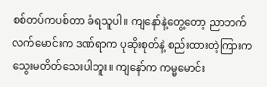စစ်တပ်ကပစ်တာ ခံရသူပါ။ ကျနော်နဲ့တွေ့တော့ ညာဘက်လက်မောင်းက ဒဏ်ရာက ပုဆိုးစုတ်နဲ့ စည်းထားတဲ့ကြားက သွေးမတိတ်သေးပါဘူး။ ကျနော်က ကမ္မမောင်း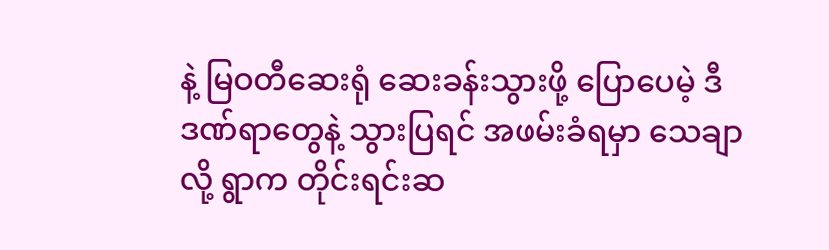နဲ့ မြဝတီဆေးရုံ ဆေးခန်းသွားဖို့ ပြောပေမဲ့ ဒီဒဏ်ရာတွေနဲ့ သွားပြရင် အဖမ်းခံရမှာ သေချာလို့ ရွာက တိုင်းရင်းဆ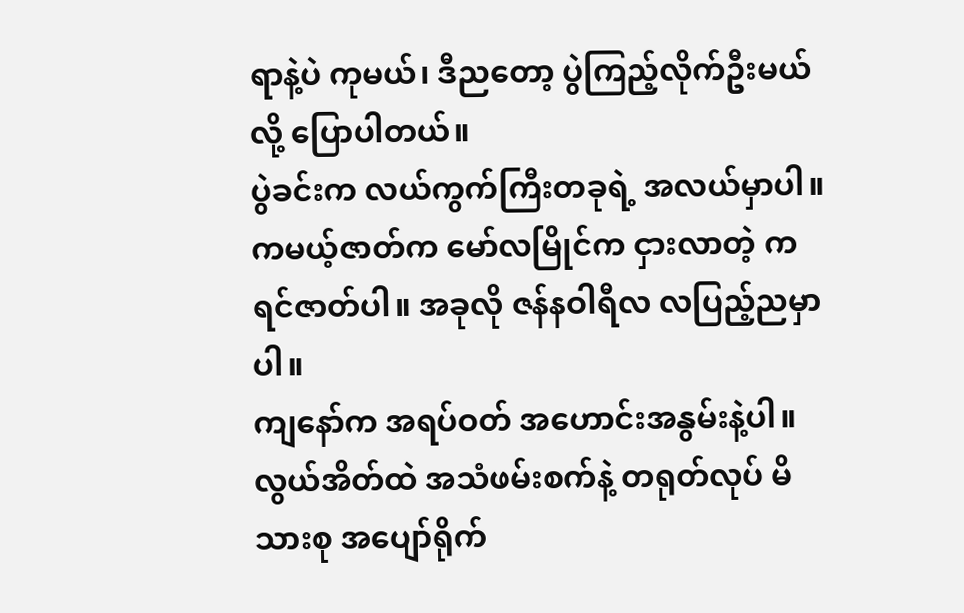ရာနဲ့ပဲ ကုမယ်၊ ဒီညတော့ ပွဲကြည့်လိုက်ဦးမယ်လို့ ပြောပါတယ်။
ပွဲခင်းက လယ်ကွက်ကြီးတခုရဲ့ အလယ်မှာပါ။ ကမယ့်ဇာတ်က မော်လမြိုင်က ငှားလာတဲ့ ကရင်ဇာတ်ပါ။ အခုလို ဇန်နဝါရီလ လပြည့်ညမှာပါ။
ကျနော်က အရပ်ဝတ် အဟောင်းအနွမ်းနဲ့ပါ။ လွယ်အိတ်ထဲ အသံဖမ်းစက်နဲ့ တရုတ်လုပ် မိသားစု အပျော်ရိုက်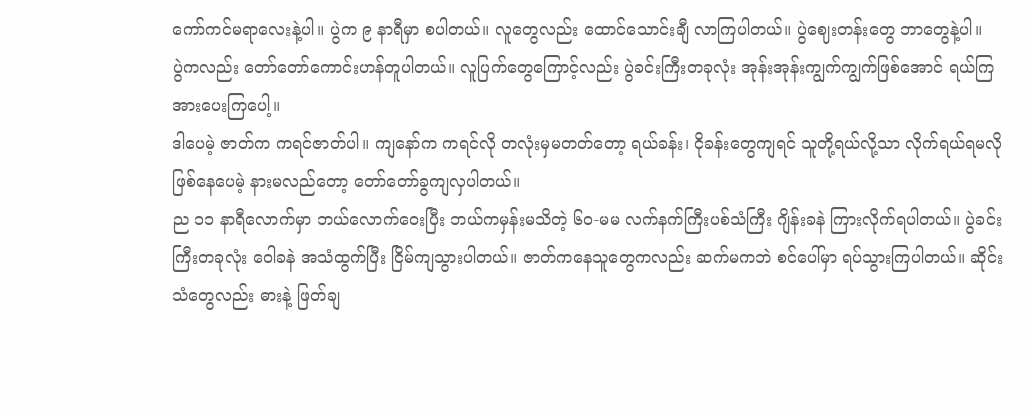ကော်ကင်မရာလေးနဲ့ပါ။ ပွဲက ၉ နာရီမှာ စပါတယ်။ လူတွေလည်း ထောင်သောင်းချီ လာကြပါတယ်။ ပွဲဈေးတန်းတွေ ဘာတွေနဲ့ပါ။
ပွဲကလည်း တော်တော်ကောင်းဟန်တူပါတယ်။ လူပြက်တွေကြောင့်လည်း ပွဲခင်းကြီးတခုလုံး အုန်းအုန်းကျွက်ကျွက်ဖြစ်အောင် ရယ်ကြ အားပေးကြပေါ့။
ဒါပေမဲ့ ဇာတ်က ကရင်ဇာတ်ပါ။ ကျနော်က ကရင်လို တလုံးမှမတတ်တော့ ရယ်ခန်း၊ ငိုခန်းတွေကျရင် သူတို့ရယ်လို့သာ လိုက်ရယ်ရမလို ဖြစ်နေပေမဲ့ နားမလည်တော့ တော်တော်ခွကျလှပါတယ်။
ည ၁၁ နာရီလောက်မှာ ဘယ်လောက်ဝေးပြီး ဘယ်ကမှန်းမသိတဲ့ ၆၀-မမ လက်နက်ကြီးပစ်သံကြီး ဂျိန်းခနဲ ကြားလိုက်ရပါတယ်။ ပွဲခင်းကြီးတခုလုံး ဝေါခနဲ အသံထွက်ပြီး ငြိမ်ကျသွားပါတယ်။ ဇာတ်ကနေသူတွေကလည်း ဆက်မကဘဲ စင်ပေါ်မှာ ရပ်သွားကြပါတယ်။ ဆိုင်းသံတွေလည်း ဓားနဲ့ ဖြတ်ချ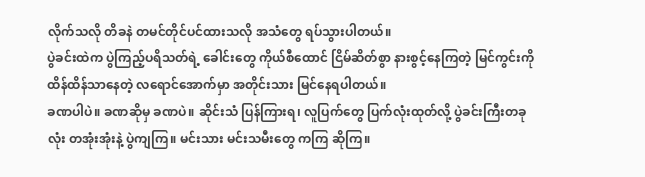လိုက်သလို တိခနဲ တမင်တိုင်ပင်ထားသလို အသံတွေ ရပ်သွားပါတယ်။
ပွဲခင်းထဲက ပွဲကြည့်ပရိသတ်ရဲ့ ခေါင်းတွေ ကိုယ်စီထောင် ငြိမ်ဆိတ်စွာ နားစွင့်နေကြတဲ့ မြင်ကွင်းကို ထိန်ထိန်သာနေတဲ့ လရောင်အောက်မှာ အတိုင်းသား မြင်နေရပါတယ်။
ခဏပါပဲ။ ခဏဆိုမှ ခဏပဲ။ ဆိုင်းသံ ပြန်ကြားရ၊ လူပြက်တွေ ပြက်လုံးထုတ်လို့ ပွဲခင်းကြီးတခုလုံး တအုံးအုံးနဲ့ ပွဲကျကြ။ မင်းသား မင်းသမီးတွေ ကကြ ဆိုကြ။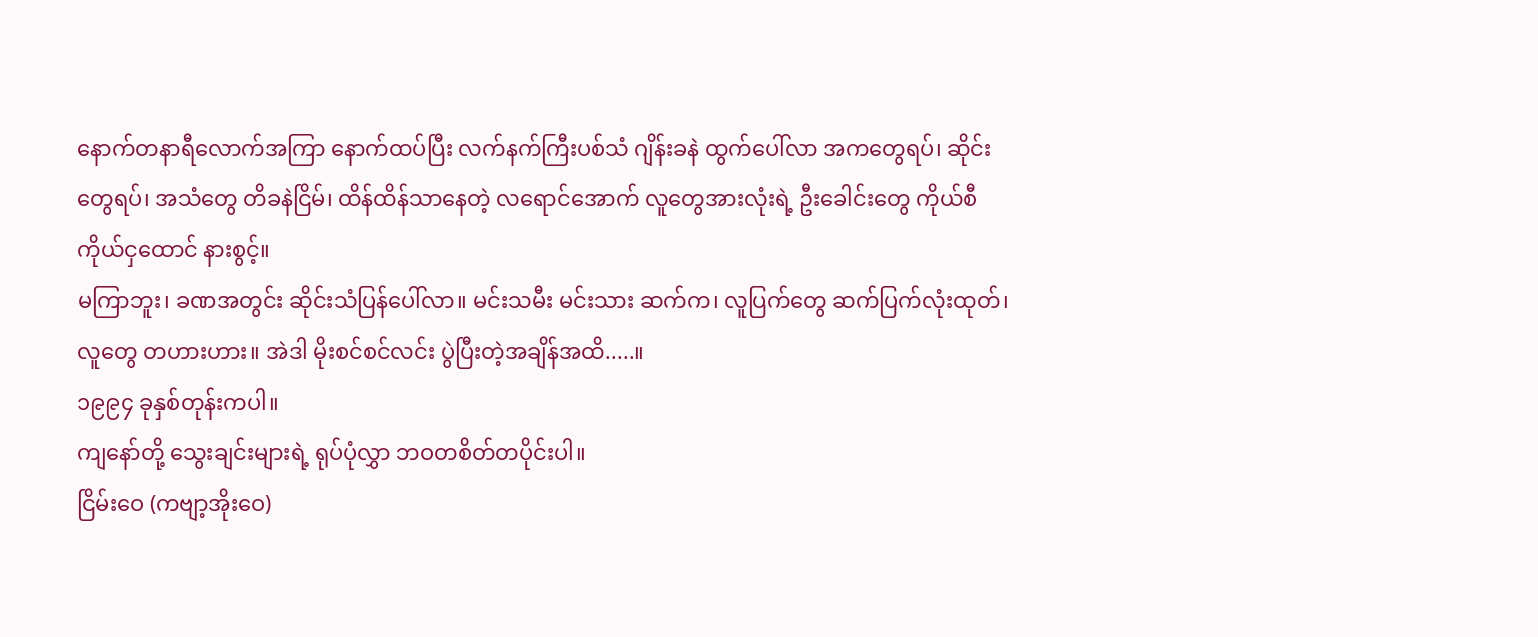နောက်တနာရီလောက်အကြာ နောက်ထပ်ပြီး လက်နက်ကြီးပစ်သံ ဂျိန်းခနဲ ထွက်ပေါ်လာ အကတွေရပ်၊ ဆိုင်းတွေရပ်၊ အသံတွေ တိခနဲငြိမ်၊ ထိန်ထိန်သာနေတဲ့ လရောင်အောက် လူတွေအားလုံးရဲ့ ဦးခေါင်းတွေ ကိုယ်စီကိုယ်ငှထောင် နားစွင့်။
မကြာဘူး၊ ခဏအတွင်း ဆိုင်းသံပြန်ပေါ်လာ။ မင်းသမီး မင်းသား ဆက်က၊ လူပြက်တွေ ဆက်ပြက်လုံးထုတ်၊ လူတွေ တဟားဟား။ အဲဒါ မိုးစင်စင်လင်း ပွဲပြီးတဲ့အချိန်အထိ.....။
၁၉၉၄ ခုနှစ်တုန်းကပါ။
ကျနော်တို့ သွေးချင်းများရဲ့ ရုပ်ပုံလွှာ ဘဝတစိတ်တပိုင်းပါ။
ငြိမ်းဝေ (ကဗျာ့အိုးဝေ)